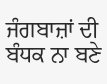ਜੰਗਬਾਜ਼ਾਂ ਦੀ ਬੰਧਕ ਨਾ ਬਣੇ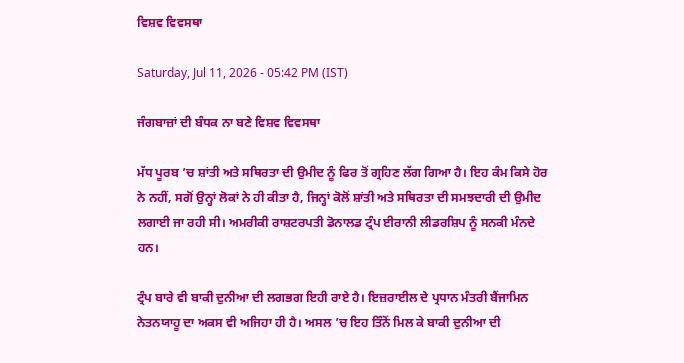ਵਿਸ਼ਵ ਵਿਵਸਥਾ

Saturday, Jul 11, 2026 - 05:42 PM (IST)

ਜੰਗਬਾਜ਼ਾਂ ਦੀ ਬੰਧਕ ਨਾ ਬਣੇ ਵਿਸ਼ਵ ਵਿਵਸਥਾ

ਮੱਧ ਪੂਰਬ ’ਚ ਸ਼ਾਂਤੀ ਅਤੇ ਸਥਿਰਤਾ ਦੀ ਉਮੀਦ ਨੂੰ ਫਿਰ ਤੋਂ ਗ੍ਰਹਿਣ ਲੱਗ ਗਿਆ ਹੈ। ਇਹ ਕੰਮ ਕਿਸੇ ਹੋਰ ਨੇ ਨਹੀਂ, ਸਗੋਂ ਉਨ੍ਹਾਂ ਲੋਕਾਂ ਨੇ ਹੀ ਕੀਤਾ ਹੈ, ਜਿਨ੍ਹਾਂ ਕੋਲੋਂ ਸ਼ਾਂਤੀ ਅਤੇ ਸਥਿਰਤਾ ਦੀ ਸਮਝਦਾਰੀ ਦੀ ਉਮੀਦ ਲਗਾਈ ਜਾ ਰਹੀ ਸੀ। ਅਮਰੀਕੀ ਰਾਸ਼ਟਰਪਤੀ ਡੋਨਾਲਡ ਟ੍ਰੰਪ ਈਰਾਨੀ ਲੀਡਰਸ਼ਿਪ ਨੂੰ ਸਨਕੀ ਮੰਨਦੇ ਹਨ।

ਟ੍ਰੰਪ ਬਾਰੇ ਵੀ ਬਾਕੀ ਦੁਨੀਆ ਦੀ ਲਗਭਗ ਇਹੀ ਰਾਏ ਹੈ। ਇਜ਼ਰਾਈਲ ਦੇ ਪ੍ਰਧਾਨ ਮੰਤਰੀ ਬੈਂਜਾਮਿਨ ਨੇਤਨਯਾਹੂ ਦਾ ਅਕਸ ਵੀ ਅਜਿਹਾ ਹੀ ਹੈ। ਅਸਲ ’ਚ ਇਹ ਤਿੰਨੋਂ ਮਿਲ ਕੇ ਬਾਕੀ ਦੁਨੀਆ ਦੀ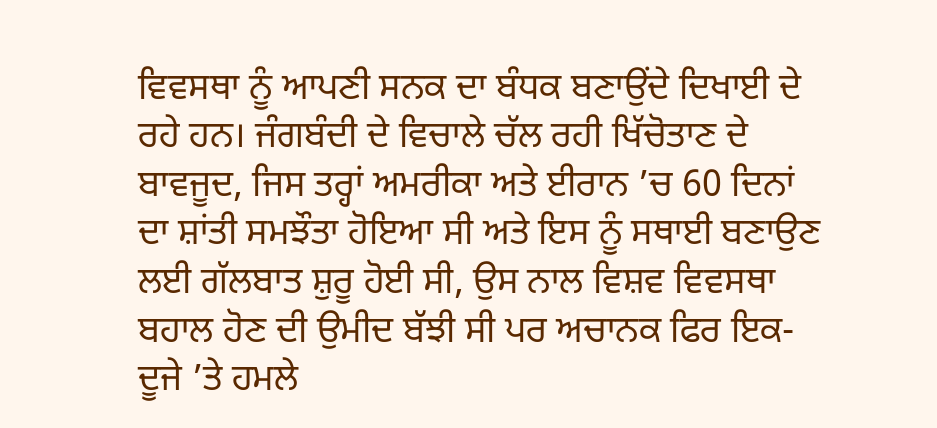ਵਿਵਸਥਾ ਨੂੰ ਆਪਣੀ ਸਨਕ ਦਾ ਬੰਧਕ ਬਣਾਉਂਦੇ ਦਿਖਾਈ ਦੇ ਰਹੇ ਹਨ। ਜੰਗਬੰਦੀ ਦੇ ਵਿਚਾਲੇ ਚੱਲ ਰਹੀ ਖਿੱਚੋਤਾਣ ਦੇ ਬਾਵਜੂਦ, ਜਿਸ ਤਰ੍ਹਾਂ ਅਮਰੀਕਾ ਅਤੇ ਈਰਾਨ ’ਚ 60 ਦਿਨਾਂ ਦਾ ਸ਼ਾਂਤੀ ਸਮਝੌਤਾ ਹੋਇਆ ਸੀ ਅਤੇ ਇਸ ਨੂੰ ਸਥਾਈ ਬਣਾਉਣ ਲਈ ਗੱਲਬਾਤ ਸ਼ੁਰੂ ਹੋਈ ਸੀ, ਉਸ ਨਾਲ ਵਿਸ਼ਵ ਵਿਵਸਥਾ ਬਹਾਲ ਹੋਣ ਦੀ ਉਮੀਦ ਬੱਝੀ ਸੀ ਪਰ ਅਚਾਨਕ ਫਿਰ ਇਕ-ਦੂਜੇ ’ਤੇ ਹਮਲੇ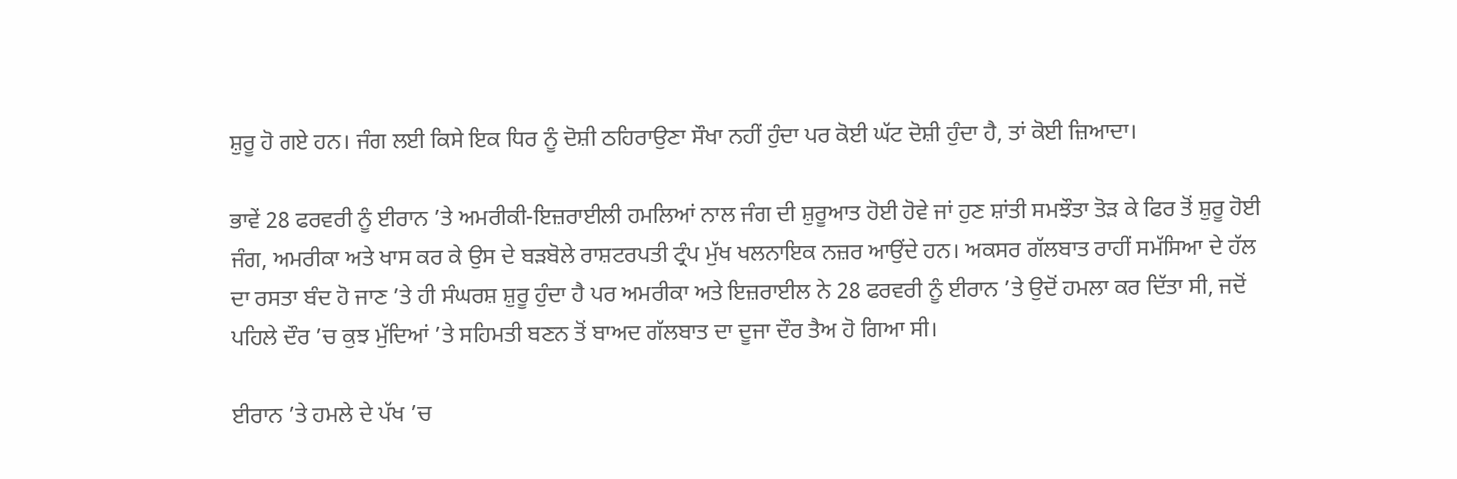ਸ਼ੁਰੂ ਹੋ ਗਏ ਹਨ। ਜੰਗ ਲਈ ਕਿਸੇ ਇਕ ਧਿਰ ਨੂੰ ਦੋਸ਼ੀ ਠਹਿਰਾਉਣਾ ਸੌਖਾ ਨਹੀਂ ਹੁੰਦਾ ਪਰ ਕੋਈ ਘੱਟ ਦੋਸ਼ੀ ਹੁੰਦਾ ਹੈ, ਤਾਂ ਕੋਈ ਜ਼ਿਆਦਾ।

ਭਾਵੇਂ 28 ਫਰਵਰੀ ਨੂੰ ਈਰਾਨ ’ਤੇ ਅਮਰੀਕੀ-ਇਜ਼ਰਾਈਲੀ ਹਮਲਿਆਂ ਨਾਲ ਜੰਗ ਦੀ ਸ਼ੁਰੂਆਤ ਹੋਈ ਹੋਵੇ ਜਾਂ ਹੁਣ ਸ਼ਾਂਤੀ ਸਮਝੌਤਾ ਤੋੜ ਕੇ ਫਿਰ ਤੋਂ ਸ਼ੁਰੂ ਹੋਈ ਜੰਗ, ਅਮਰੀਕਾ ਅਤੇ ਖਾਸ ਕਰ ਕੇ ਉਸ ਦੇ ਬੜਬੋਲੇ ਰਾਸ਼ਟਰਪਤੀ ਟ੍ਰੰਪ ਮੁੱਖ ਖਲਨਾਇਕ ਨਜ਼ਰ ਆਉਂਦੇ ਹਨ। ਅਕਸਰ ਗੱਲਬਾਤ ਰਾਹੀਂ ਸਮੱਸਿਆ ਦੇ ਹੱਲ ਦਾ ਰਸਤਾ ਬੰਦ ਹੋ ਜਾਣ ’ਤੇ ਹੀ ਸੰਘਰਸ਼ ਸ਼ੁਰੂ ਹੁੰਦਾ ਹੈ ਪਰ ਅਮਰੀਕਾ ਅਤੇ ਇਜ਼ਰਾਈਲ ਨੇ 28 ਫਰਵਰੀ ਨੂੰ ਈਰਾਨ ’ਤੇ ਉਦੋਂ ਹਮਲਾ ਕਰ ਦਿੱਤਾ ਸੀ, ਜਦੋਂ ਪਹਿਲੇ ਦੌਰ ’ਚ ਕੁਝ ਮੁੱਦਿਆਂ ’ਤੇ ਸਹਿਮਤੀ ਬਣਨ ਤੋਂ ਬਾਅਦ ਗੱਲਬਾਤ ਦਾ ਦੂਜਾ ਦੌਰ ਤੈਅ ਹੋ ਗਿਆ ਸੀ।

ਈਰਾਨ ’ਤੇ ਹਮਲੇ ਦੇ ਪੱਖ ’ਚ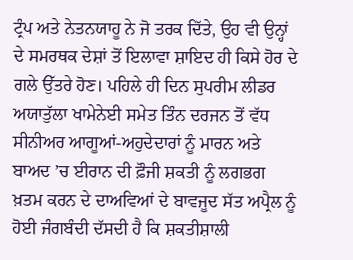ਟ੍ਰੰਪ ਅਤੇ ਨੇਤਨਯਾਹੂ ਨੇ ਜੋ ਤਰਕ ਦਿੱਤੇ, ਉਹ ਵੀ ਉਨ੍ਹਾਂ ਦੇ ਸਮਰਥਕ ਦੇਸ਼ਾਂ ਤੋਂ ਇਲਾਵਾ ਸ਼ਾਇਦ ਹੀ ਕਿਸੇ ਹੋਰ ਦੇ ਗਲੇ ਉੱਤਰੇ ਹੋਣ। ਪਹਿਲੇ ਹੀ ਦਿਨ ਸੁਪਰੀਮ ਲੀਡਰ ਅਯਾਤੁੱਲਾ ਖਾਮੇਨੇਈ ਸਮੇਤ ਤਿੰਨ ਦਰਜਨ ਤੋਂ ਵੱਧ ਸੀਨੀਅਰ ਆਗੂਆਂ-ਅਹੁਦੇਦਾਰਾਂ ਨੂੰ ਮਾਰਨ ਅਤੇ ਬਾਅਦ ’ਚ ਈਰਾਨ ਦੀ ਫ਼ੌਜੀ ਸ਼ਕਤੀ ਨੂੰ ਲਗਭਗ ਖ਼ਤਮ ਕਰਨ ਦੇ ਦਾਅਵਿਆਂ ਦੇ ਬਾਵਜੂਦ ਸੱਤ ਅਪ੍ਰੈਲ ਨੂੰ ਹੋਈ ਜੰਗਬੰਦੀ ਦੱਸਦੀ ਹੈ ਕਿ ਸ਼ਕਤੀਸ਼ਾਲੀ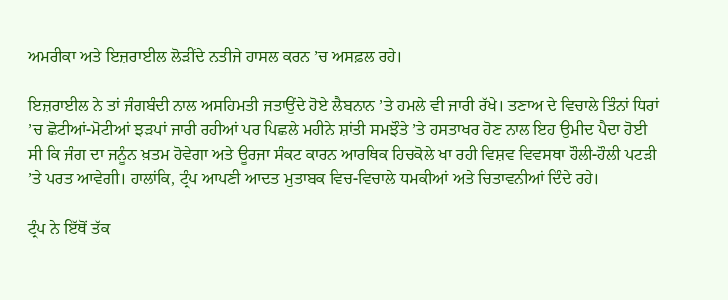ਅਮਰੀਕਾ ਅਤੇ ਇਜ਼ਰਾਈਲ ਲੋੜੀਂਦੇ ਨਤੀਜੇ ਹਾਸਲ ਕਰਨ ’ਚ ਅਸਫ਼ਲ ਰਹੇ।

ਇਜ਼ਰਾਈਲ ਨੇ ਤਾਂ ਜੰਗਬੰਦੀ ਨਾਲ ਅਸਹਿਮਤੀ ਜਤਾਉਂਦੇ ਹੋਏ ਲੈਬਨਾਨ ’ਤੇ ਹਮਲੇ ਵੀ ਜਾਰੀ ਰੱਖੇ। ਤਣਾਅ ਦੇ ਵਿਚਾਲੇ ਤਿੰਨਾਂ ਧਿਰਾਂ ’ਚ ਛੋਟੀਆਂ-ਮੋਟੀਆਂ ਝੜਪਾਂ ਜਾਰੀ ਰਹੀਆਂ ਪਰ ਪਿਛਲੇ ਮਹੀਨੇ ਸ਼ਾਂਤੀ ਸਮਝੌਤੇ ’ਤੇ ਹਸਤਾਖਰ ਹੋਣ ਨਾਲ ਇਹ ਉਮੀਦ ਪੈਦਾ ਹੋਈ ਸੀ ਕਿ ਜੰਗ ਦਾ ਜਨੂੰਨ ਖ਼ਤਮ ਹੋਵੇਗਾ ਅਤੇ ਊਰਜਾ ਸੰਕਟ ਕਾਰਨ ਆਰਥਿਕ ਹਿਚਕੋਲੇ ਖਾ ਰਹੀ ਵਿਸ਼ਵ ਵਿਵਸਥਾ ਹੌਲੀ-ਹੌਲੀ ਪਟੜੀ ’ਤੇ ਪਰਤ ਆਵੇਗੀ। ਹਾਲਾਂਕਿ, ਟ੍ਰੰਪ ਆਪਣੀ ਆਦਤ ਮੁਤਾਬਕ ਵਿਚ-ਵਿਚਾਲੇ ਧਮਕੀਆਂ ਅਤੇ ਚਿਤਾਵਨੀਆਂ ਦਿੰਦੇ ਰਹੇ।

ਟ੍ਰੰਪ ਨੇ ਇੱਥੋਂ ਤੱਕ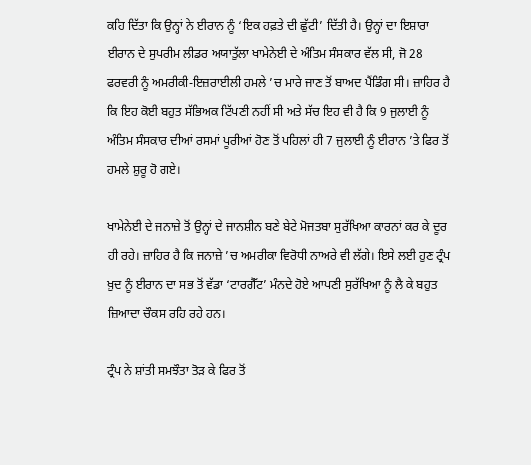ਕਹਿ ਦਿੱਤਾ ਕਿ ਉਨ੍ਹਾਂ ਨੇ ਈਰਾਨ ਨੂੰ ‘ਇਕ ਹਫ਼ਤੇ ਦੀ ਛੁੱਟੀ’ ਦਿੱਤੀ ਹੈ। ਉਨ੍ਹਾਂ ਦਾ ਇਸ਼ਾਰਾ ਈਰਾਨ ਦੇ ਸੁਪਰੀਮ ਲੀਡਰ ਅਯਾਤੁੱਲਾ ਖਾਮੇਨੇਈ ਦੇ ਅੰਤਿਮ ਸੰਸਕਾਰ ਵੱਲ ਸੀ, ਜੋ 28 ਫਰਵਰੀ ਨੂੰ ਅਮਰੀਕੀ-ਇਜ਼ਰਾਈਲੀ ਹਮਲੇ ’ਚ ਮਾਰੇ ਜਾਣ ਤੋਂ ਬਾਅਦ ਪੈਂਡਿੰਗ ਸੀ। ਜ਼ਾਹਿਰ ਹੈ ਕਿ ਇਹ ਕੋਈ ਬਹੁਤ ਸੱਭਿਅਕ ਟਿੱਪਣੀ ਨਹੀਂ ਸੀ ਅਤੇ ਸੱਚ ਇਹ ਵੀ ਹੈ ਕਿ 9 ਜੁਲਾਈ ਨੂੰ ਅੰਤਿਮ ਸੰਸਕਾਰ ਦੀਆਂ ਰਸਮਾਂ ਪੂਰੀਆਂ ਹੋਣ ਤੋਂ ਪਹਿਲਾਂ ਹੀ 7 ਜੁਲਾਈ ਨੂੰ ਈਰਾਨ ’ਤੇ ਫਿਰ ਤੋਂ ਹਮਲੇ ਸ਼ੁਰੂ ਹੋ ਗਏ।

ਖਾਮੇਨੇਈ ਦੇ ਜਨਾਜ਼ੇ ਤੋਂ ਉਨ੍ਹਾਂ ਦੇ ਜਾਨਸ਼ੀਨ ਬਣੇ ਬੇਟੇ ਮੋਜਤਬਾ ਸੁਰੱਖਿਆ ਕਾਰਨਾਂ ਕਰ ਕੇ ਦੂਰ ਹੀ ਰਹੇ। ਜ਼ਾਹਿਰ ਹੈ ਕਿ ਜਨਾਜ਼ੇ ’ਚ ਅਮਰੀਕਾ ਵਿਰੋਧੀ ਨਾਅਰੇ ਵੀ ਲੱਗੇ। ਇਸੇ ਲਈ ਹੁਣ ਟ੍ਰੰਪ ਖ਼ੁਦ ਨੂੰ ਈਰਾਨ ਦਾ ਸਭ ਤੋਂ ਵੱਡਾ ‘ਟਾਰਗੈੱਟ’ ਮੰਨਦੇ ਹੋਏ ਆਪਣੀ ਸੁਰੱਖਿਆ ਨੂੰ ਲੈ ਕੇ ਬਹੁਤ ਜ਼ਿਆਦਾ ਚੌਕਸ ਰਹਿ ਰਹੇ ਹਨ।

ਟ੍ਰੰਪ ਨੇ ਸ਼ਾਂਤੀ ਸਮਝੌਤਾ ਤੋੜ ਕੇ ਫਿਰ ਤੋਂ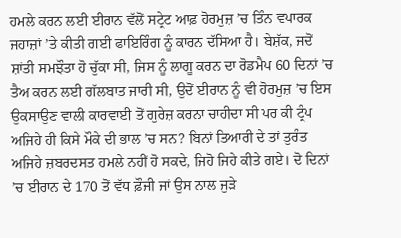ਹਮਲੇ ਕਰਨ ਲਈ ਈਰਾਨ ਵੱਲੋਂ ਸਟ੍ਰੇਟ ਆਫ਼ ਹੋਰਮੁਜ਼ ’ਚ ਤਿੰਨ ਵਪਾਰਕ ਜਹਾਜ਼ਾਂ ’ਤੇ ਕੀਤੀ ਗਈ ਫਾਇਰਿੰਗ ਨੂੰ ਕਾਰਨ ਦੱਸਿਆ ਹੈ। ਬੇਸ਼ੱਕ, ਜਦੋਂ ਸ਼ਾਂਤੀ ਸਮਝੌਤਾ ਹੋ ਚੁੱਕਾ ਸੀ, ਜਿਸ ਨੂੰ ਲਾਗੂ ਕਰਨ ਦਾ ਰੋਡਮੈਪ 60 ਦਿਨਾਂ ’ਚ ਤੈਅ ਕਰਨ ਲਈ ਗੱਲਬਾਤ ਜਾਰੀ ਸੀ, ਉਦੋਂ ਈਰਾਨ ਨੂੰ ਵੀ ਹੋਰਮੁਜ਼ ’ਚ ਇਸ ਉਕਸਾਉਣ ਵਾਲੀ ਕਾਰਵਾਈ ਤੋਂ ਗੁਰੇਜ਼ ਕਰਨਾ ਚਾਹੀਦਾ ਸੀ ਪਰ ਕੀ ਟ੍ਰੰਪ ਅਜਿਹੇ ਹੀ ਕਿਸੇ ਮੌਕੇ ਦੀ ਭਾਲ ’ਚ ਸਨ? ਬਿਨਾਂ ਤਿਆਰੀ ਦੇ ਤਾਂ ਤੁਰੰਤ ਅਜਿਹੇ ਜ਼ਬਰਦਸਤ ਹਮਲੇ ਨਹੀਂ ਹੋ ਸਕਦੇ, ਜਿਹੋ ਜਿਹੇ ਕੀਤੇ ਗਏ। ਦੋ ਦਿਨਾਂ ’ਚ ਈਰਾਨ ਦੇ 170 ਤੋਂ ਵੱਧ ਫ਼ੌਜੀ ਜਾਂ ਉਸ ਨਾਲ ਜੁੜੇ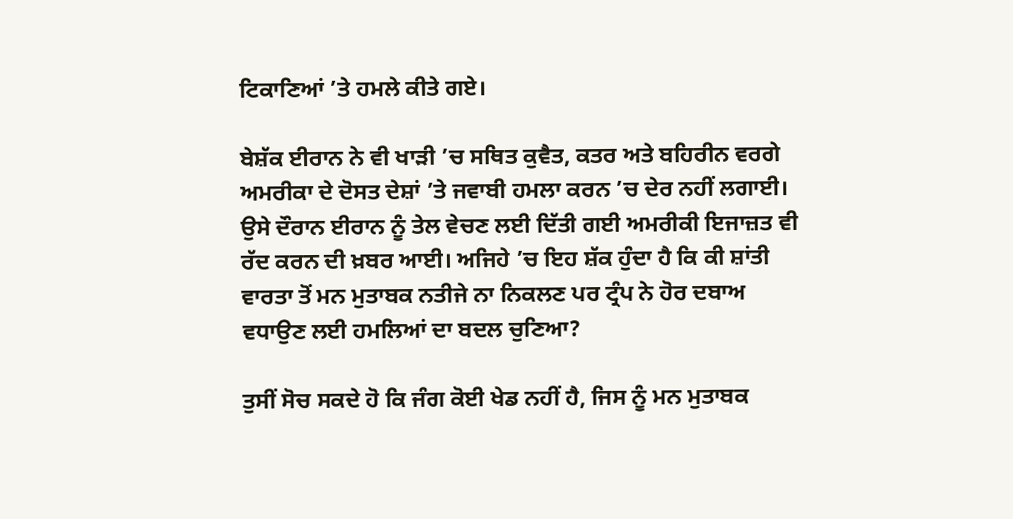ਟਿਕਾਣਿਆਂ ’ਤੇ ਹਮਲੇ ਕੀਤੇ ਗਏ।

ਬੇਸ਼ੱਕ ਈਰਾਨ ਨੇ ਵੀ ਖਾੜੀ ’ਚ ਸਥਿਤ ਕੁਵੈਤ, ਕਤਰ ਅਤੇ ਬਹਿਰੀਨ ਵਰਗੇ ਅਮਰੀਕਾ ਦੇ ਦੋਸਤ ਦੇਸ਼ਾਂ ’ਤੇ ਜਵਾਬੀ ਹਮਲਾ ਕਰਨ ’ਚ ਦੇਰ ਨਹੀਂ ਲਗਾਈ। ਉਸੇ ਦੌਰਾਨ ਈਰਾਨ ਨੂੰ ਤੇਲ ਵੇਚਣ ਲਈ ਦਿੱਤੀ ਗਈ ਅਮਰੀਕੀ ਇਜਾਜ਼ਤ ਵੀ ਰੱਦ ਕਰਨ ਦੀ ਖ਼ਬਰ ਆਈ। ਅਜਿਹੇ ’ਚ ਇਹ ਸ਼ੱਕ ਹੁੰਦਾ ਹੈ ਕਿ ਕੀ ਸ਼ਾਂਤੀ ਵਾਰਤਾ ਤੋਂ ਮਨ ਮੁਤਾਬਕ ਨਤੀਜੇ ਨਾ ਨਿਕਲਣ ਪਰ ਟ੍ਰੰਪ ਨੇ ਹੋਰ ਦਬਾਅ ਵਧਾਉਣ ਲਈ ਹਮਲਿਆਂ ਦਾ ਬਦਲ ਚੁਣਿਆ?

ਤੁਸੀਂ ਸੋਚ ਸਕਦੇ ਹੋ ਕਿ ਜੰਗ ਕੋਈ ਖੇਡ ਨਹੀਂ ਹੈ, ਜਿਸ ਨੂੰ ਮਨ ਮੁਤਾਬਕ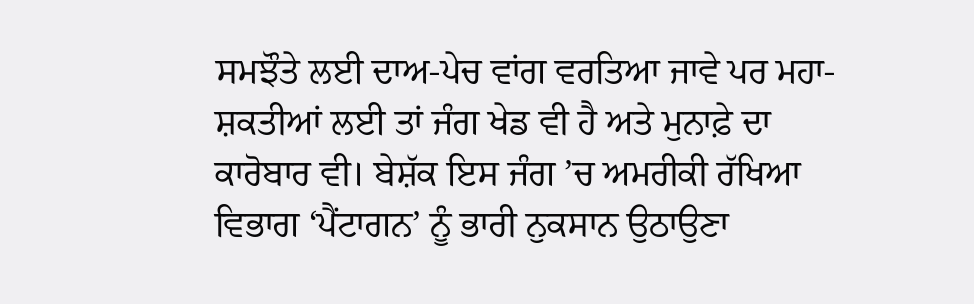ਸਮਝੌਤੇ ਲਈ ਦਾਅ-ਪੇਚ ਵਾਂਗ ਵਰਤਿਆ ਜਾਵੇ ਪਰ ਮਹਾ-ਸ਼ਕਤੀਆਂ ਲਈ ਤਾਂ ਜੰਗ ਖੇਡ ਵੀ ਹੈ ਅਤੇ ਮੁਨਾਫ਼ੇ ਦਾ ਕਾਰੋਬਾਰ ਵੀ। ਬੇਸ਼ੱਕ ਇਸ ਜੰਗ ’ਚ ਅਮਰੀਕੀ ਰੱਖਿਆ ਵਿਭਾਗ ‘ਪੈਂਟਾਗਨ’ ਨੂੰ ਭਾਰੀ ਨੁਕਸਾਨ ਉਠਾਉਣਾ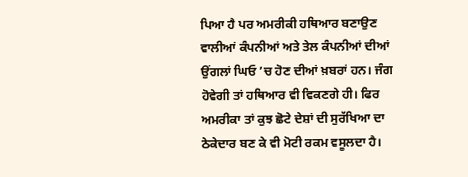ਪਿਆ ਹੈ ਪਰ ਅਮਰੀਕੀ ਹਥਿਆਰ ਬਣਾਉਣ ਵਾਲੀਆਂ ਕੰਪਨੀਆਂ ਅਤੇ ਤੇਲ ਕੰਪਨੀਆਂ ਦੀਆਂ ਉਂਗਲਾਂ ਘਿਓ ’ਚ ਹੋਣ ਦੀਆਂ ਖ਼ਬਰਾਂ ਹਨ। ਜੰਗ ਹੋਵੇਗੀ ਤਾਂ ਹਥਿਆਰ ਵੀ ਵਿਕਣਗੇ ਹੀ। ਫਿਰ ਅਮਰੀਕਾ ਤਾਂ ਕੁਝ ਛੋਟੇ ਦੇਸ਼ਾਂ ਦੀ ਸੁਰੱਖਿਆ ਦਾ ਠੇਕੇਦਾਰ ਬਣ ਕੇ ਵੀ ਮੋਟੀ ਰਕਮ ਵਸੂਲਦਾ ਹੈ।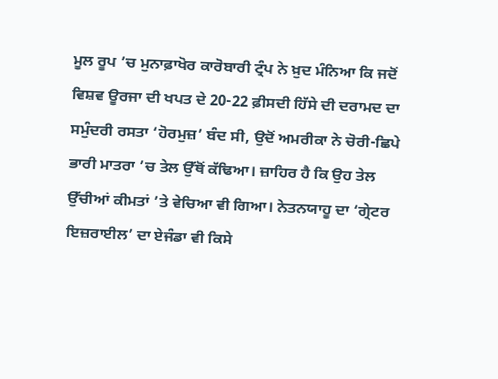ਮੂਲ ਰੂਪ ’ਚ ਮੁਨਾਫ਼ਾਖੋਰ ਕਾਰੋਬਾਰੀ ਟ੍ਰੰਪ ਨੇ ਖ਼ੁਦ ਮੰਨਿਆ ਕਿ ਜਦੋਂ ਵਿਸ਼ਵ ਊਰਜਾ ਦੀ ਖਪਤ ਦੇ 20-22 ਫ਼ੀਸਦੀ ਹਿੱਸੇ ਦੀ ਦਰਾਮਦ ਦਾ ਸਮੁੰਦਰੀ ਰਸਤਾ ‘ਹੋਰਮੁਜ਼’ ਬੰਦ ਸੀ, ਉਦੋਂ ਅਮਰੀਕਾ ਨੇ ਚੋਰੀ-ਛਿਪੇ ਭਾਰੀ ਮਾਤਰਾ ’ਚ ਤੇਲ ਉੱਥੋਂ ਕੱਢਿਆ। ਜ਼ਾਹਿਰ ਹੈ ਕਿ ਉਹ ਤੇਲ ਉੱਚੀਆਂ ਕੀਮਤਾਂ ’ਤੇ ਵੇਚਿਆ ਵੀ ਗਿਆ। ਨੇਤਨਯਾਹੂ ਦਾ ‘ਗ੍ਰੇਟਰ ਇਜ਼ਰਾਈਲ’ ਦਾ ਏਜੰਡਾ ਵੀ ਕਿਸੇ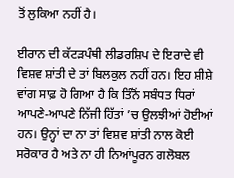ਤੋਂ ਲੁਕਿਆ ਨਹੀਂ ਹੈ।

ਈਰਾਨ ਦੀ ਕੱਟੜਪੰਥੀ ਲੀਡਰਸ਼ਿਪ ਦੇ ਇਰਾਦੇ ਵੀ ਵਿਸ਼ਵ ਸ਼ਾਂਤੀ ਦੇ ਤਾਂ ਬਿਲਕੁਲ ਨਹੀਂ ਹਨ। ਇਹ ਸ਼ੀਸ਼ੇ ਵਾਂਗ ਸਾਫ਼ ਹੋ ਗਿਆ ਹੈ ਕਿ ਤਿੰਨੋਂ ਸਬੰਧਤ ਧਿਰਾਂ ਆਪਣੇ-ਆਪਣੇ ਨਿੱਜੀ ਹਿੱਤਾਂ ’ਚ ਉਲਝੀਆਂ ਹੋਈਆਂ ਹਨ। ਉਨ੍ਹਾਂ ਦਾ ਨਾ ਤਾਂ ਵਿਸ਼ਵ ਸ਼ਾਂਤੀ ਨਾਲ ਕੋਈ ਸਰੋਕਾਰ ਹੈ ਅਤੇ ਨਾ ਹੀ ਨਿਆਂਪੂਰਨ ਗਲੋਬਲ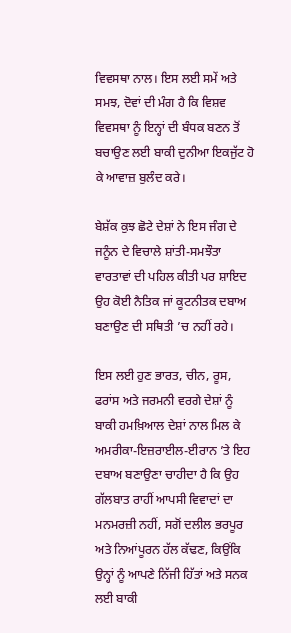ਵਿਵਸਥਾ ਨਾਲ। ਇਸ ਲਈ ਸਮੇਂ ਅਤੇ ਸਮਝ, ਦੋਵਾਂ ਦੀ ਮੰਗ ਹੈ ਕਿ ਵਿਸ਼ਵ ਵਿਵਸਥਾ ਨੂੰ ਇਨ੍ਹਾਂ ਦੀ ਬੰਧਕ ਬਣਨ ਤੋਂ ਬਚਾਉਣ ਲਈ ਬਾਕੀ ਦੁਨੀਆ ਇਕਜੁੱਟ ਹੋ ਕੇ ਆਵਾਜ਼ ਬੁਲੰਦ ਕਰੇ।

ਬੇਸ਼ੱਕ ਕੁਝ ਛੋਟੇ ਦੇਸ਼ਾਂ ਨੇ ਇਸ ਜੰਗ ਦੇ ਜਨੂੰਨ ਦੇ ਵਿਚਾਲੇ ਸ਼ਾਂਤੀ-ਸਮਝੌਤਾ ਵਾਰਤਾਵਾਂ ਦੀ ਪਹਿਲ ਕੀਤੀ ਪਰ ਸ਼ਾਇਦ ਉਹ ਕੋਈ ਨੈਤਿਕ ਜਾਂ ਕੂਟਨੀਤਕ ਦਬਾਅ ਬਣਾਉਣ ਦੀ ਸਥਿਤੀ ’ਚ ਨਹੀਂ ਰਹੇ।

ਇਸ ਲਈ ਹੁਣ ਭਾਰਤ, ਚੀਨ, ਰੂਸ, ਫਰਾਂਸ ਅਤੇ ਜਰਮਨੀ ਵਰਗੇ ਦੇਸ਼ਾਂ ਨੂੰ ਬਾਕੀ ਹਮਖ਼ਿਆਲ ਦੇਸ਼ਾਂ ਨਾਲ ਮਿਲ ਕੇ ਅਮਰੀਕਾ-ਇਜ਼ਰਾਈਲ-ਈਰਾਨ ’ਤੇ ਇਹ ਦਬਾਅ ਬਣਾਉਣਾ ਚਾਹੀਦਾ ਹੈ ਕਿ ਉਹ ਗੱਲਬਾਤ ਰਾਹੀਂ ਆਪਸੀ ਵਿਵਾਦਾਂ ਦਾ ਮਨਮਰਜ਼ੀ ਨਹੀਂ, ਸਗੋਂ ਦਲੀਲ ਭਰਪੂਰ ਅਤੇ ਨਿਆਂਪੂਰਨ ਹੱਲ ਕੱਢਣ, ਕਿਉਂਕਿ ਉਨ੍ਹਾਂ ਨੂੰ ਆਪਣੇ ਨਿੱਜੀ ਹਿੱਤਾਂ ਅਤੇ ਸਨਕ ਲਈ ਬਾਕੀ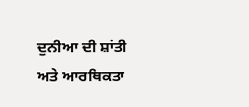ਦੁਨੀਆ ਦੀ ਸ਼ਾਂਤੀ ਅਤੇ ਆਰਥਿਕਤਾ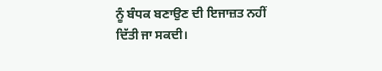ਨੂੰ ਬੰਧਕ ਬਣਾਉਣ ਦੀ ਇਜਾਜ਼ਤ ਨਹੀਂ ਦਿੱਤੀ ਜਾ ਸਕਦੀ।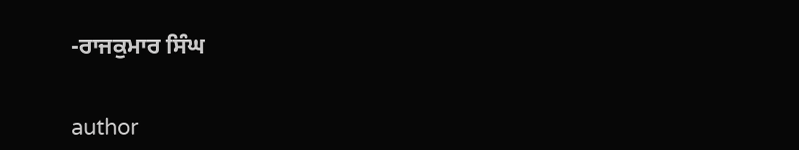-ਰਾਜਕੁਮਾਰ ਸਿੰਘ


author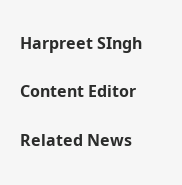Harpreet SIngh

Content Editor

Related News